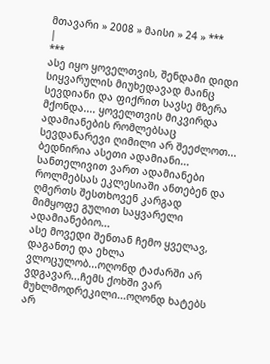მთავარი » 2008 » მაისი » 24 » ***
|
***
ასე იყო ყოველთვის, შენდამი დიდი სიყვარულის მიუხედავად მაინც სევდიანი და ფიქრით სავსე მზერა მქონდა.... ყოველთვის მიკვირდა ადამიანების რომლებსაც სევდანარევი ღიმილი არ შეეძლოთ...
ბედნირია ასეთი ადამიანი...
სანთელივით ვართ ადამიანები როლმებსას ეკლესიაში ანთებენ და ღმერთს შესთხოვენ კარგად მიმყოფე გულით საყვარელი ადამიანებიო...
ასე მოვედი შენთან ჩემო ყველავ, დაგანთე და ეხლა ვლოცულობ...ოღონდ ტაძარში არ ვდგავარ...ჩემს ქოხში ვარ მუხლმოდრეკილი...ოღონდ ხატებს არ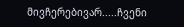მივჩერებივარ.....ჩვენი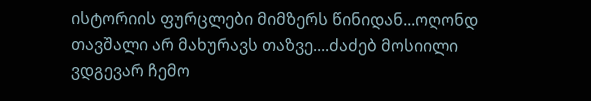ისტორიის ფურცლები მიმზერს წინიდან...ოღონდ თავშალი არ მახურავს თაზვე....ძაძებ მოსიილი ვდგევარ ჩემო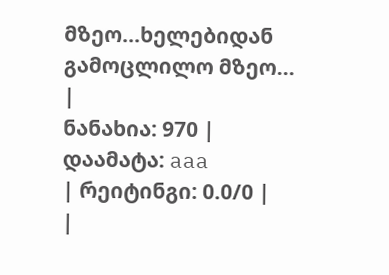მზეო...ხელებიდან გამოცლილო მზეო...
|
ნანახია: 970 |
დაამატა: aaa
| რეიტინგი: 0.0/0 |
|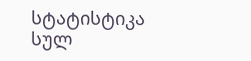სტატისტიკა
სულ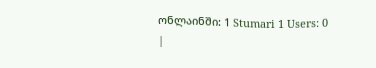ონლაინში: 1 Stumari 1 Users: 0
|